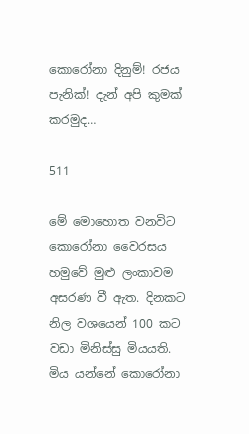කොරෝනා දිනුම්! රජය පැනික්! දැන් අපි කුමක් කරමුද…

511

මේ මොහොත වනවිට කොරෝනා වෛරසය හමුවේ මුළු ලංකාවම අසරණ වී ඇත. දිනකට නිල වශයෙන් 100 කට වඩා මිනිස්සු මියයති. මිය යන්නේ කොරෝනා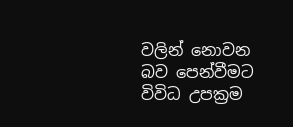වලින් නොවන බව පෙන්වීමට විවිධ උපක්‍රම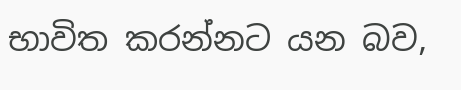භාවිත කරන්නට යන බව,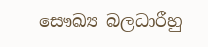සෞඛ්‍ය බලධාරීහු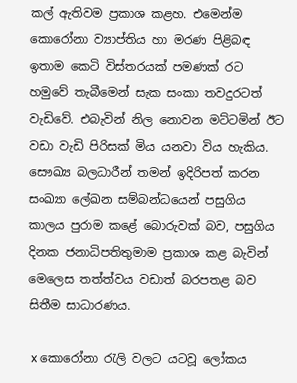කල් ඇතිවම ප්‍රකාශ කළහ. එමෙන්ම කොරෝනා ව්‍යාප්තිය හා මරණ පිළිබඳ ඉතාම කෙටි විස්තරයක් පමණක් රට හමුවේ තැබීමෙන් සැක සංකා තවදුරටත් වැඩිවේ. එබැවින් නිල නොවන මට්ටමින් ඊට වඩා වැඩි පිරිසක් මිය යනවා විය හැකිය. සෞඛ්‍ය බලධාරීන් තමන් ඉදිරිපත් කරන සංඛ්‍යා ලේඛන සම්බන්ධයෙන් පසුගිය කාලය පුරාම කළේ බොරුවක් බව, පසුගිය දිනක ජනාධිපතිතුමාම ප්‍රකාශ කළ බැවින් මෙලෙස තත්ත්වය වඩාත් බරපතළ බව සිතීම සාධාරණය.

 x කොරෝනා රැලි වලට යටවූ ලෝකය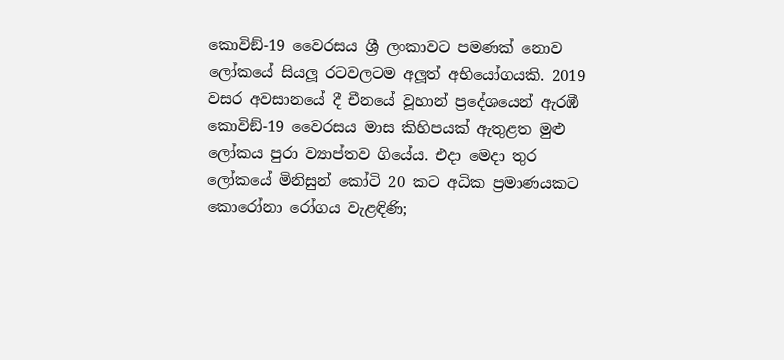කොවිඞ්-19 වෛරසය ශ්‍රී ලංකාවට පමණක් නොව ලෝකයේ සියලූ රටවලටම අලූත් අභියෝගයකි. 2019 වසර අවසානයේ දී චීනයේ වූහාන් ප්‍රදේශයෙන් ඇරඹී කොවිඞ්-19 වෛරසය මාස කිහිපයක් ඇතුළත මුළු ලෝකය පුරා ව්‍යාප්තව ගියේය. එදා මෙදා තුර ලෝකයේ මිනිසුන් කෝටි 20 කට අධික ප්‍රමාණයකට කොරෝනා රෝගය වැළඳිණි;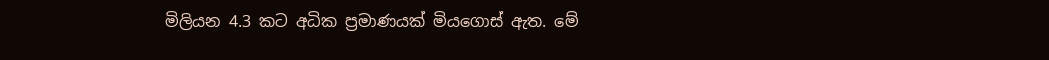මිලියන 4.3 කට අධික ප්‍රමාණයක් මියගොස් ඇත. මේ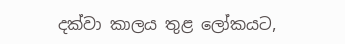දක්වා කාලය තුළ ලෝකයට,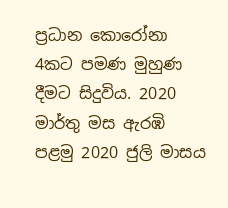ප්‍රධාන කොරෝනා 4කට පමණ මුහුණ දීමට සිදුවිය. 2020 මාර්තු මස ඇරඹි පළමු 2020 ජුලි මාසය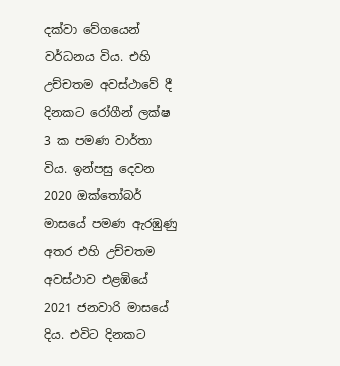දක්වා වේගයෙන් වර්ධනය විය. එහි උච්චතම අවස්ථාවේ දී දිනකට රෝගීන් ලක්ෂ 3 ක පමණ වාර්තා විය. ඉන්පසු දෙවන 2020 ඔක්තෝබර් මාසයේ පමණ ඇරඹුණු අතර එහි උච්චතම අවස්ථාව එළඹියේ 2021 ජනවාරි මාසයේ දිය. එවිට දිනකට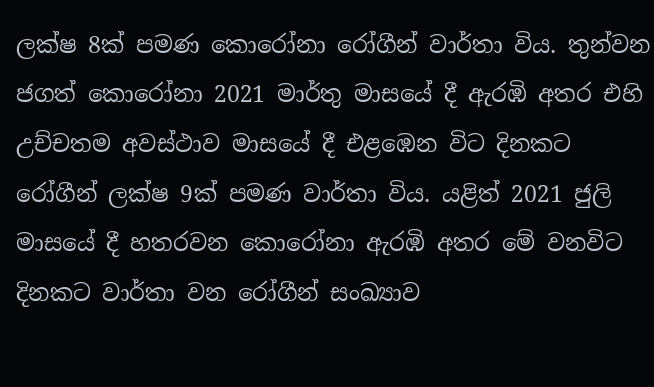ලක්ෂ 8ක් පමණ කොරෝනා රෝගීන් වාර්තා විය. තුන්වන ජගත් කොරෝනා 2021 මාර්තු මාසයේ දී ඇරඹි අතර එහි උච්චතම අවස්ථාව මාසයේ දී එළඹෙන විට දිනකට රෝගීන් ලක්ෂ 9ක් පමණ වාර්තා විය. යළිත් 2021 ජුලි මාසයේ දී හතරවන කොරෝනා ඇරඹි අතර මේ වනවිට දිනකට වාර්තා වන රෝගීන් සංඛ්‍යාව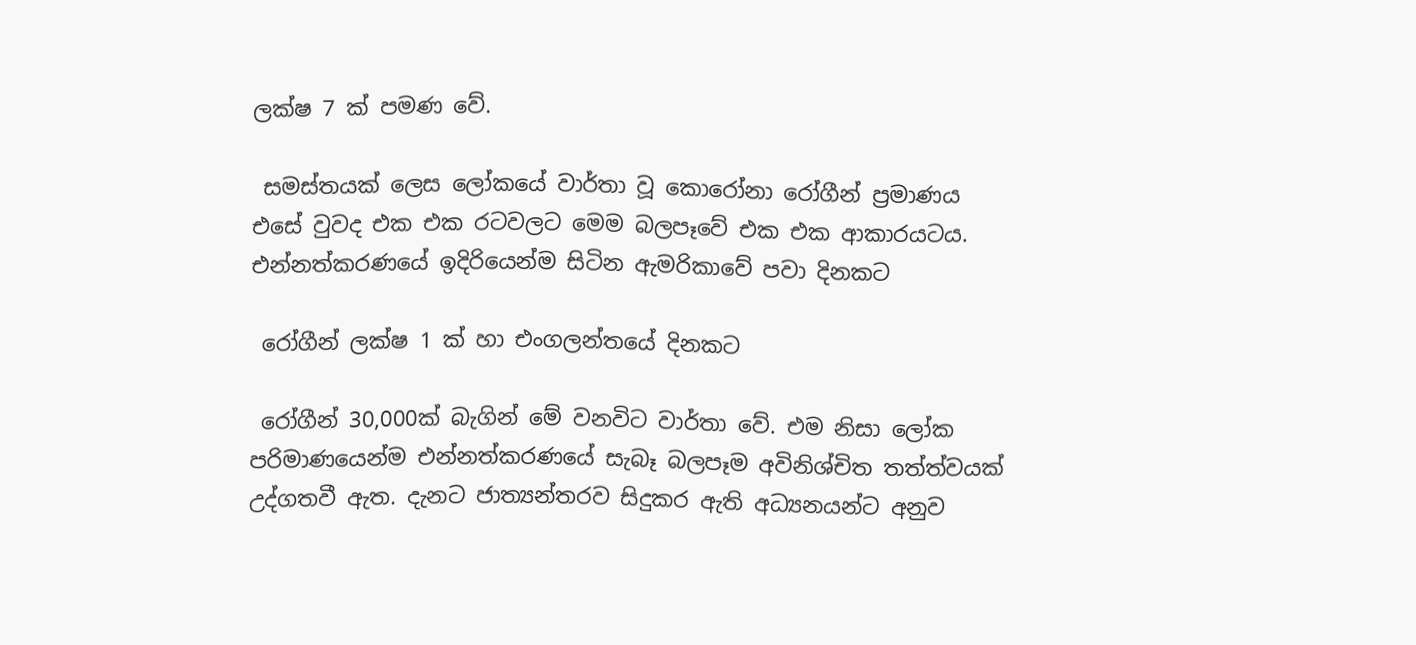ලක්ෂ 7 ක් පමණ වේ.

 සමස්තයක් ලෙස ලෝකයේ වාර්තා වූ කොරෝනා රෝගීන් ප්‍රමාණය එසේ වුවද එක එක රටවලට මෙම බලපෑවේ එක එක ආකාරයටය. එන්නත්කරණයේ ඉදිරියෙන්ම සිටින ඇමරිකාවේ පවා දිනකට

 රෝගීන් ලක්ෂ 1 ක් හා එංගලන්තයේ දිනකට

 රෝගීන් 30,000ක් බැගින් මේ වනවිට වාර්තා වේ. එම නිසා ලෝක පරිමාණයෙන්ම එන්නත්කරණයේ සැබෑ බලපෑම අවිනිශ්චිත තත්ත්වයක් උද්ගතවී ඇත. දැනට ජාත්‍යන්තරව සිදුකර ඇති අධ්‍යනයන්ට අනුව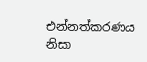එන්නත්කරණය නිසා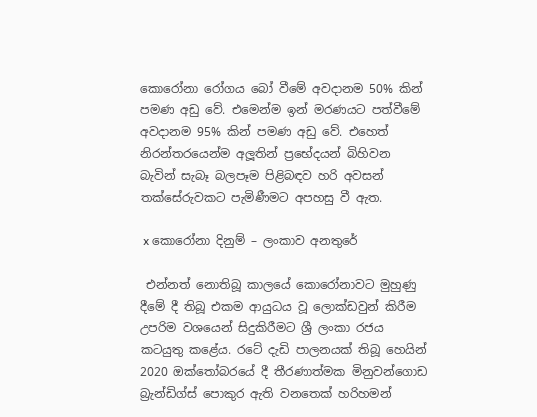කොරෝනා රෝගය බෝ වීමේ අවදානම 50% කින් පමණ අඩු වේ. එමෙන්ම ඉන් මරණයට පත්වීමේ අවදානම 95% කින් පමණ අඩු වේ. එහෙත් නිරන්තරයෙන්ම අලූතින් ප්‍රභේදයන් බිහිවන බැවින් සැබෑ බලපෑම පිළිබඳව හරි අවසන් තක්සේරුවකට පැමිණීමට අපහසු වී ඇත.

 x කොරෝනා දිනුම් – ලංකාව අනතුරේ

 එන්නත් නොතිබූ කාලයේ කොරෝනාවට මුහුණු දීමේ දී තිබූ එකම ආයුධය වූ ලොක්ඩවුන් කිරීම උපරිම වශයෙන් සිදුකිරීමට ශ්‍රී ලංකා රජය කටයුතු කළේය. රටේ දැඩි පාලනයක් තිබූ හෙයින් 2020 ඔක්තෝබරයේ දී තීරණාත්මක මිනුවන්ගොඩ බ්‍රැන්ඩිග්ස් පොකුර ඇති වනතෙක් හරිහමන්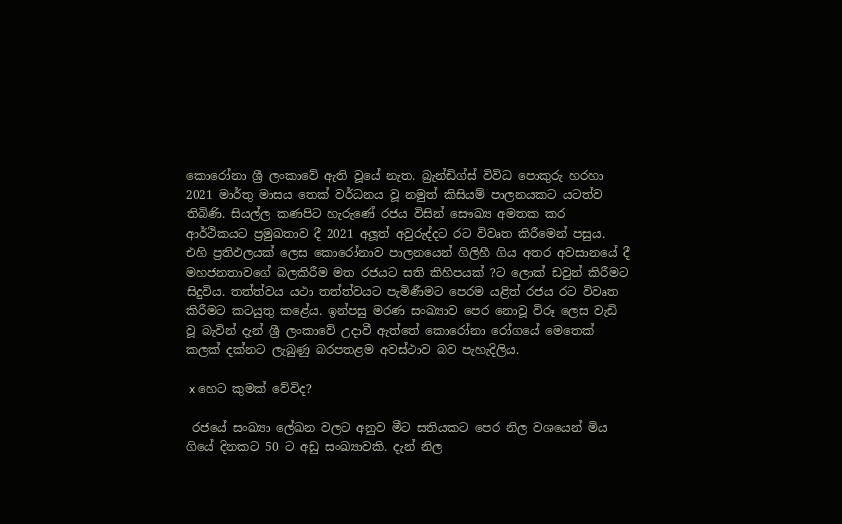කොරෝනා ශ්‍රී ලංකාවේ ඇති වූයේ නැත. බ්‍රැන්ඩිග්ස් විවිධ පොකුරු හරහා 2021 මාර්තු මාසය තෙක් වර්ධනය වූ නමුත් කිසියම් පාලනයකට යටත්ව තිබිණි. සියල්ල කණපිට හැරුණේ රජය විසින් සෞඛ්‍ය අමතක කර ආර්ථිකයට ප්‍රමුඛතාව දී 2021 අලූත් අවුරුද්දට රට විවෘත කිරීමෙන් පසුය. එහි ප්‍රතිඵලයක් ලෙස කොරෝනාව පාලනයෙන් ගිලිහී ගිය අතර අවසානයේ දී මහජනතාවගේ බලකිරීම මත රජයට සති කිහිපයක් ?ට ලොක් ඩවුන් කිරීමට සිදුවිය. තත්ත්වය යථා තත්ත්වයට පැමිණීමට පෙරම යළිත් රජය රට විවෘත කිරීමට කටයුතු කළේය. ඉන්පසු මරණ සංඛ්‍යාව පෙර නොවූ විරූ ලෙස වැඩි වූ බැවින් දැන් ශ්‍රී ලංකාවේ උදාවී ඇත්තේ කොරෝනා රෝගයේ මෙතෙක් කලක් දක්නට ලැබුණු බරපතළම අවස්ථාව බව පැහැදිලිය.

 x හෙට කුමක් වේවිද?

 රජයේ සංඛ්‍යා ලේඛන වලට අනුව මීට සතියකට පෙර නිල වශයෙන් මිය ගියේ දිනකට 50 ට අඩු සංඛ්‍යාවකි. දැන් නිල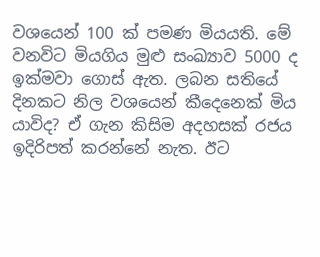වශයෙන් 100 ක් පමණ මියයති. මේ වනවිට මියගිය මුළු සංඛ්‍යාව 5000 ද ඉක්මවා ගොස් ඇත. ලබන සතියේ දිනකට නිල වශයෙන් කීදෙනෙක් මිය යාවිද? ඒ ගැන කිසිම අදහසක් රජය ඉදිරිපත් කරන්නේ නැත. ඊට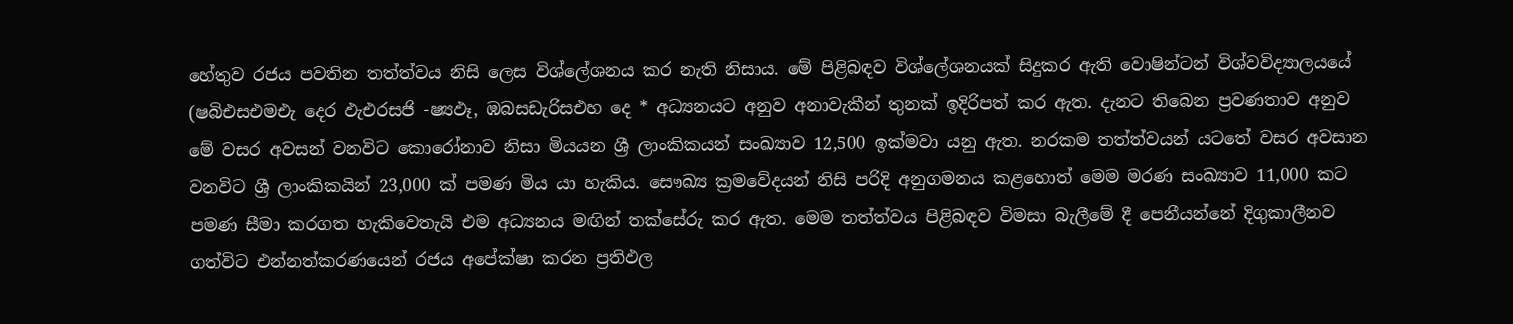හේතුව රජය පවතින තත්ත්වය නිසි ලෙස විශ්ලේශනය කර නැති නිසාය. මේ පිළිබඳව විශ්ලේශනයක් සිදුකර ඇති වොෂින්ටන් විශ්වවිද්‍යාලයයේ (ෂබිඑසඑමඑැ දෙර ඵැඑරසජි -ෂ්‍යඵෑ, ඹබසඩැරිසඑහ දෙ * අධ්‍යනයට අනුව අනාවැකීන් තුනක් ඉදිරිපත් කර ඇත. දැනට තිබෙන ප්‍රවණතාව අනුව මේ වසර අවසන් වනවිට කොරෝනාව නිසා මියයන ශ්‍රී ලාංකිකයන් සංඛ්‍යාව 12,500 ඉක්මවා යනු ඇත. නරකම තත්ත්වයන් යටතේ වසර අවසාන වනවිට ශ්‍රී ලාංකිකයින් 23,000 ක් පමණ මිය යා හැකිය. සෞඛ්‍ය ක්‍රමවේදයන් නිසි පරිදි අනුගමනය කළහොත් මෙම මරණ සංඛ්‍යාව 11,000 කට පමණ සීමා කරගත හැකිවෙතැයි එම අධ්‍යනය මඟින් තක්සේරු කර ඇත. මෙම තත්ත්වය පිළිබඳව විමසා බැලීමේ දී පෙනීයන්නේ දිගුකාලීනව ගත්විට එන්නත්කරණයෙන් රජය අපේක්ෂා කරන ප්‍රතිඵල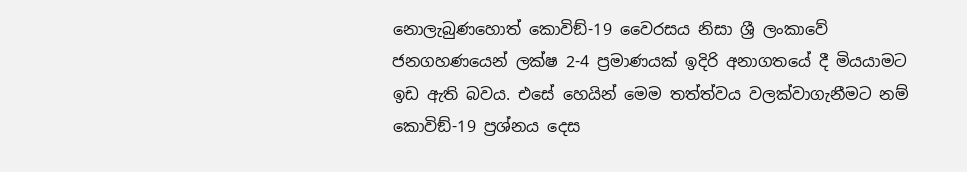නොලැබුණහොත් කොවිඞ්-19 වෛරසය නිසා ශ්‍රී ලංකාවේ ජනගහණයෙන් ලක්ෂ 2-4 ප්‍රමාණයක් ඉදිරි අනාගතයේ දී මියයාමට ඉඩ ඇති බවය. එසේ හෙයින් මෙම තත්ත්වය වලක්වාගැනීමට නම් කොවිඞ්-19 ප්‍රශ්නය දෙස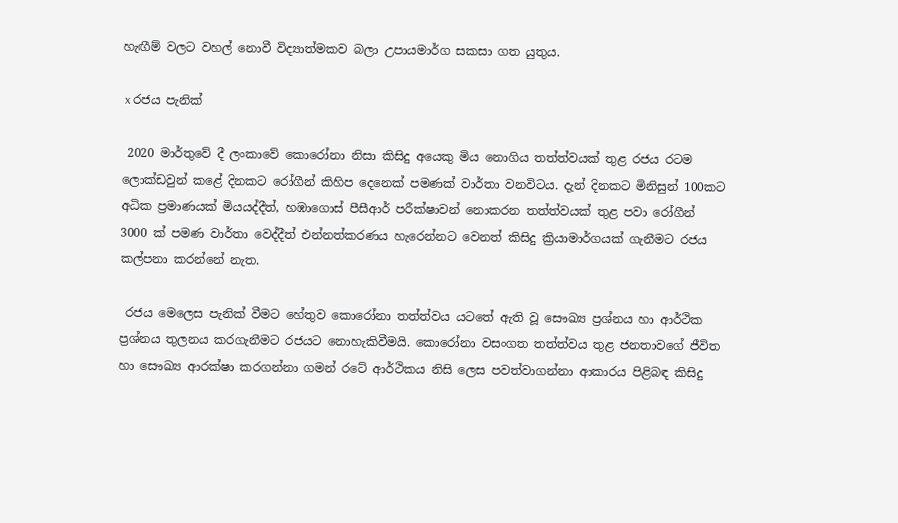හැඟීම් වලට වහල් නොවී විද්‍යාත්මකව බලා උපායමාර්ග සකසා ගත යුතුය.

 x රජය පැනික්

 2020 මාර්තුවේ දී ලංකාවේ කොරෝනා නිසා කිසිදු අයෙකු මිය නොගිය තත්ත්වයක් තුළ රජය රටම ලොක්ඩවුන් කළේ දිනකට රෝගීන් කිහිප දෙනෙක් පමණක් වාර්තා වනවිටය. දැන් දිනකට මිනිසුන් 100කට අධික ප්‍රමාණයක් මියයද්දීත්, හඹාගොස් පීසීආර් පරීක්ෂාවන් නොකරන තත්ත්වයක් තුළ පවා රෝගීන් 3000 ක් පමණ වාර්තා වෙද්දීත් එන්නත්කරණය හැරෙන්නට වෙනත් කිසිදු ක්‍රියාමාර්ගයක් ගැනීමට රජය කල්පනා කරන්නේ නැත.

 රජය මෙලෙස පැනික් වීමට හේතුව කොරෝනා තත්ත්වය යටතේ ඇති වූ සෞඛ්‍ය ප්‍රශ්නය හා ආර්ථික ප්‍රශ්නය තුලනය කරගැනීමට රජයට නොහැකිවීමයි. කොරෝනා වසංගත තත්ත්වය තුළ ජනතාවගේ ජීවිත හා සෞඛ්‍ය ආරක්ෂා කරගන්නා ගමන් රටේ ආර්ථිකය නිසි ලෙස පවත්වාගන්නා ආකාරය පිළිබඳ කිසිදු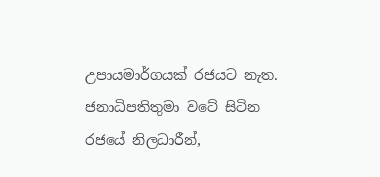උපායමාර්ගයක් රජයට නැත. ජනාධිපතිතුමා වටේ සිටින රජයේ නිලධාරීන්,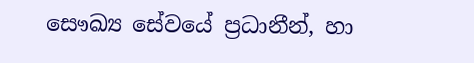සෞඛ්‍ය සේවයේ ප්‍රධානීන්, හා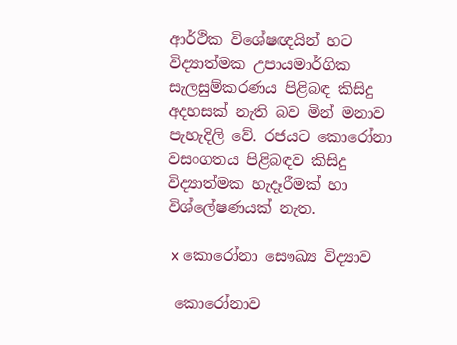ආර්ථික විශේෂඥයින් හට විද්‍යාත්මක උපායමාර්ගික සැලසුම්කරණය පිළිබඳ කිසිදු අදහසක් නැති බව මින් මනාව පැහැදිලි වේ. රජයට කොරෝනා වසංගතය පිළිබඳව කිසිදු විද්‍යාත්මක හැදෑරීමක් හා විශ්ලේෂණයක් නැත.

 x කොරෝනා සෞඛ්‍ය විද්‍යාව

 කොරෝනාව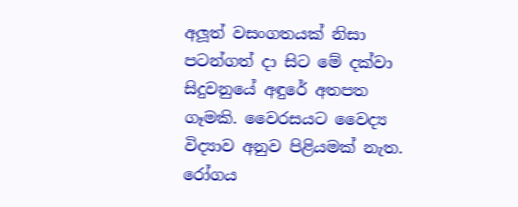අලූත් වසංගතයක් නිසා පටන්ගත් දා සිට මේ දක්වා සිදුවනුයේ අඳුරේ අතපත ගෑමකි. වෛරසයට වෛද්‍ය විද්‍යාව අනුව පිළියමක් නැත. රෝගය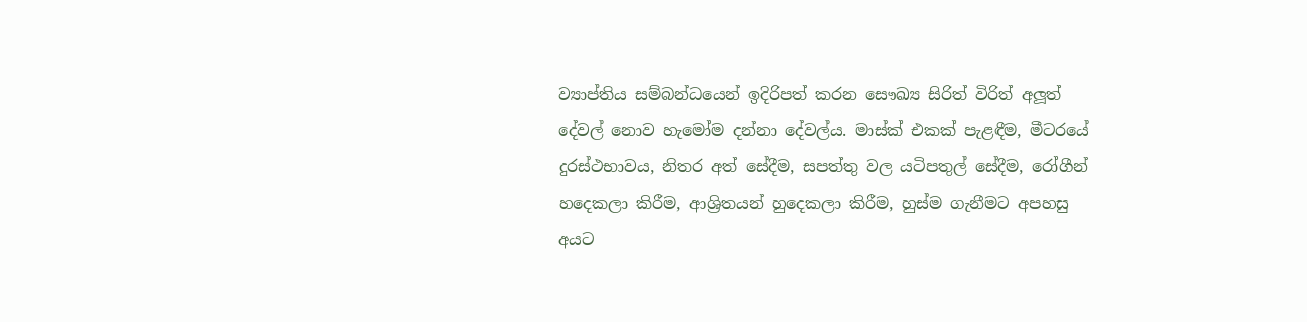ව්‍යාප්තිය සම්බන්ධයෙන් ඉදිරිපත් කරන සෞඛ්‍ය සිරිත් විරිත් අලූත් දේවල් නොව හැමෝම දන්නා දේවල්ය. මාස්ක් එකක් පැළඳීම, මීටරයේ දුරස්ථභාවය, නිතර අත් සේදීම, සපත්තු වල යටිපතුල් සේදීම, රෝගීන් හදෙකලා කිරීම, ආශ්‍රිතයන් හුදෙකලා කිරීම, හුස්ම ගැනීමට අපහසු අයට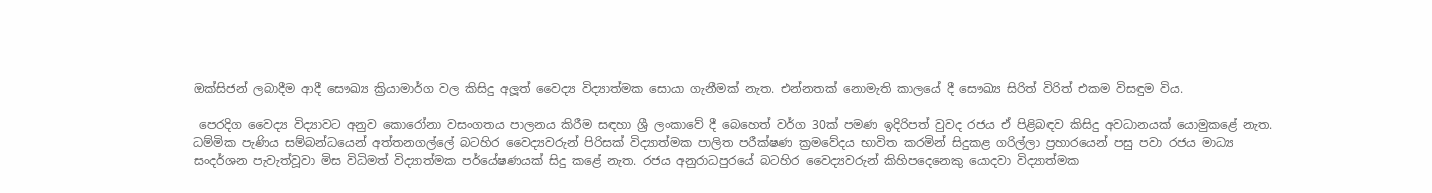ඔක්සිජන් ලබාදීම ආදී සෞඛ්‍ය ක්‍රියාමාර්ග වල කිසිදු අලූත් වෛද්‍ය විද්‍යාත්මක සොයා ගැනීමක් නැත. එන්නතක් නොමැති කාලයේ දී සෞඛ්‍ය සිරිත් විරිත් එකම විසඳුම විය.

 පෙරදිග වෛද්‍ය විද්‍යාවට අනුව කොරෝනා වසංගතය පාලනය කිරීම සඳහා ශ්‍රී ලංකාවේ දී බෙහෙත් වර්ග 30ක් පමණ ඉදිරිපත් වුවද රජය ඒ පිළිබඳව කිසිදු අවධානයක් යොමුකළේ නැත. ධම්මික පැණිය සම්බන්ධයෙන් අත්තනගල්ලේ බටහිර වෛද්‍යවරුන් පිරිසක් විද්‍යාත්මක පාලිත පරීක්ෂණ ක්‍රමවේදය භාවිත කරමින් සිදුකළ ගරිල්ලා ප්‍රහාරයෙන් පසු පවා රජය මාධ්‍ය සංදර්ශන පැවැත්වූවා මිස විධිමත් විද්‍යාත්මක පර්යේෂණයක් සිදු කළේ නැත. රජය අනුරාධපුරයේ බටහිර වෛද්‍යවරුන් කිහිපදෙනෙකු යොදවා විද්‍යාත්මක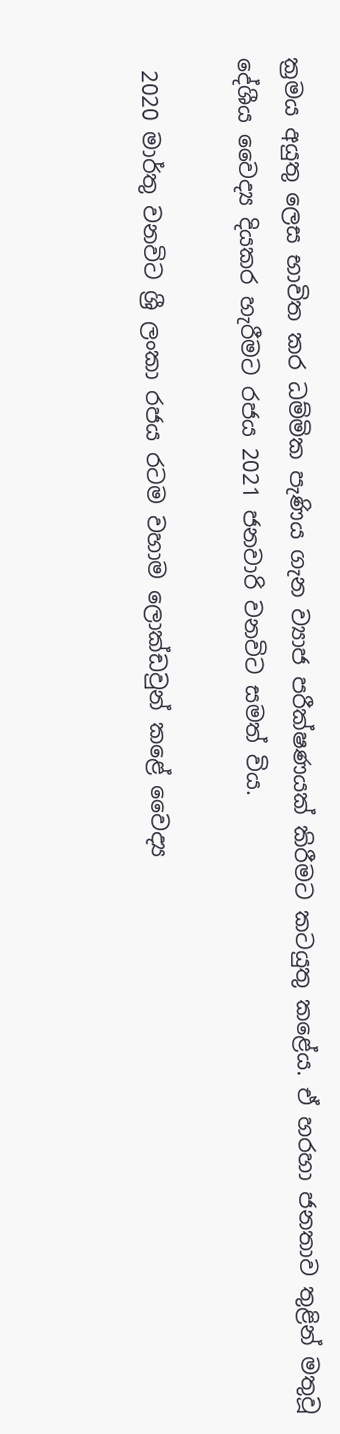ක්‍රමය අයුතු ලෙස භාවිත කර ධම්මික පැණිය ගැන ව්‍යාජ පරීක්ෂණයක් කිරීමට කටයුතු කළේය. ඒ හරහා ජනතාව තුළින් මතුවූ දේශීය වෛද්‍ය දියකර හැරීමට රජය 2021 ජනවාරි වනවිට සමත් විය.

 2020 මාර්තු වනවිට ශ්‍රී ලංකා රජය රටම වහාම ලොක්ඩවුන් කළේ වෛද්‍ය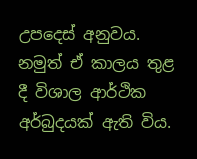උපදෙස් අනුවය. නමුත් ඒ කාලය තුළ දී විශාල ආර්ථික අර්බුදයක් ඇති විය.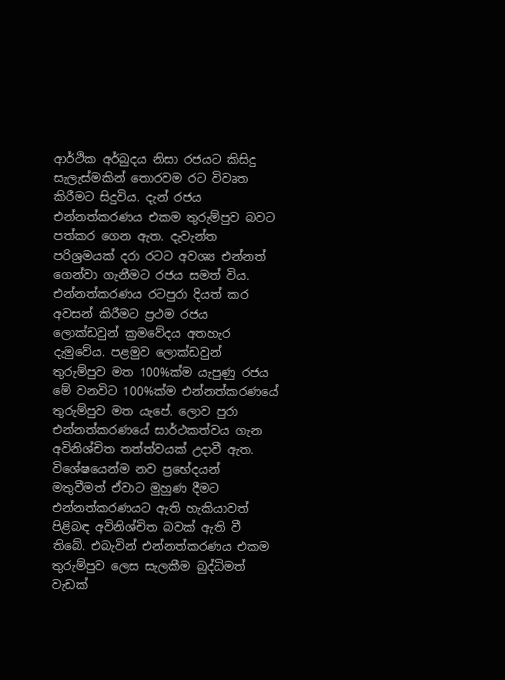ආර්ථික අර්බුදය නිසා රජයට කිසිදු සැලැස්මකින් තොරවම රට විවෘත කිරීමට සිදුවිය. දැන් රජය එන්නත්කරණය එකම තුරුම්පුව බවට පත්කර ගෙන ඇත. දැවැන්ත පරිශ්‍රමයක් දරා රටට අවශ්‍ය එන්නත් ගෙන්වා ගැනීමට රජය සමත් විය. එන්නත්කරණය රටපුරා දියත් කර අවසන් කිරීමට ප්‍රථම රජය ලොක්ඩවුන් ක්‍රමවේදය අතහැර දැමුවේය. පළමුව ලොක්ඩවුන් තුරුම්පුව මත 100%ක්ම යැපුණු රජය මේ වනවිට 100%ක්ම එන්නත්කරණයේ තුරුම්පුව මත යැපේ. ලොව පුරා එන්නත්කරණයේ සාර්ථකත්වය ගැන අවිනිශ්චිත තත්ත්වයක් උදාවී ඇත. විශේෂයෙන්ම නව ප්‍රභේදයන් මතුවීමත් ඒවාට මුහුණ දීමට එන්නත්කරණයට ඇති හැකියාවත් පිළිබඳ අවිනිශ්චිත බවක් ඇති වී තිබේ. එබැවින් එන්නත්කරණය එකම තුරුම්පුව ලෙස සැලකීම බුද්ධිමත් වැඩක්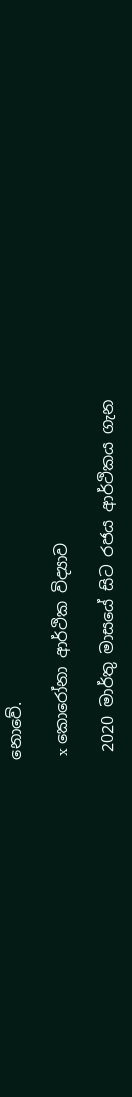නොවේ.

 x කොරෝනා ආර්ථික විද්‍යාව

 2020 මාර්තු මාසයේ සිට රජය ආර්ථිකය ගැන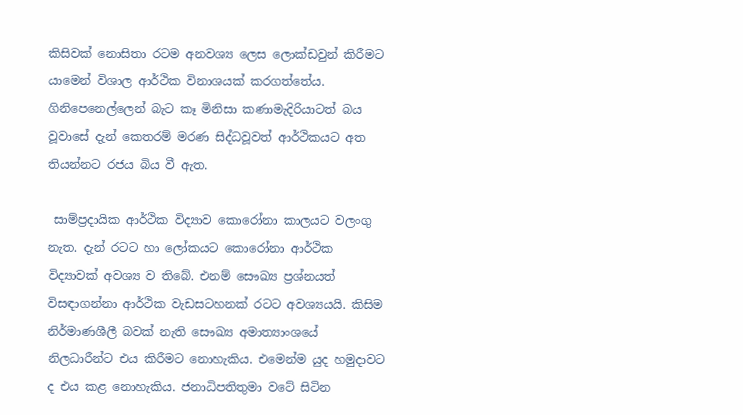කිසිවක් නොසිතා රටම අනවශ්‍ය ලෙස ලොක්ඩවුන් කිරීමට යාමෙන් විශාල ආර්ථික විනාශයක් කරගත්තේය. ගිනිපෙනෙල්ලෙන් බැට කෑ මිනිසා කණාමැදිරියාටත් බය වූවාසේ දැන් කෙතරම් මරණ සිද්ධවූවත් ආර්ථිකයට අත තියන්නට රජය බිය වී ඇත.

 සාම්ප්‍රදායික ආර්ථික විද්‍යාව කොරෝනා කාලයට වලංගු නැත. දැන් රටට හා ලෝකයට කොරෝනා ආර්ථික විද්‍යාවක් අවශ්‍ය ව තිබේ. එනම් සෞඛ්‍ය ප්‍රශ්නයත් විසඳාගන්නා ආර්ථික වැඩසටහනක් රටට අවශ්‍යයයි. කිසිම නිර්මාණශීලී බවක් නැති සෞඛ්‍ය අමාත්‍යාංශයේ නිලධාරීන්ට එය කිරීමට නොහැකිය. එමෙන්ම යුද හමුදාවට ද එය කළ නොහැකිය. ජනාධිපතිතුමා වටේ සිටින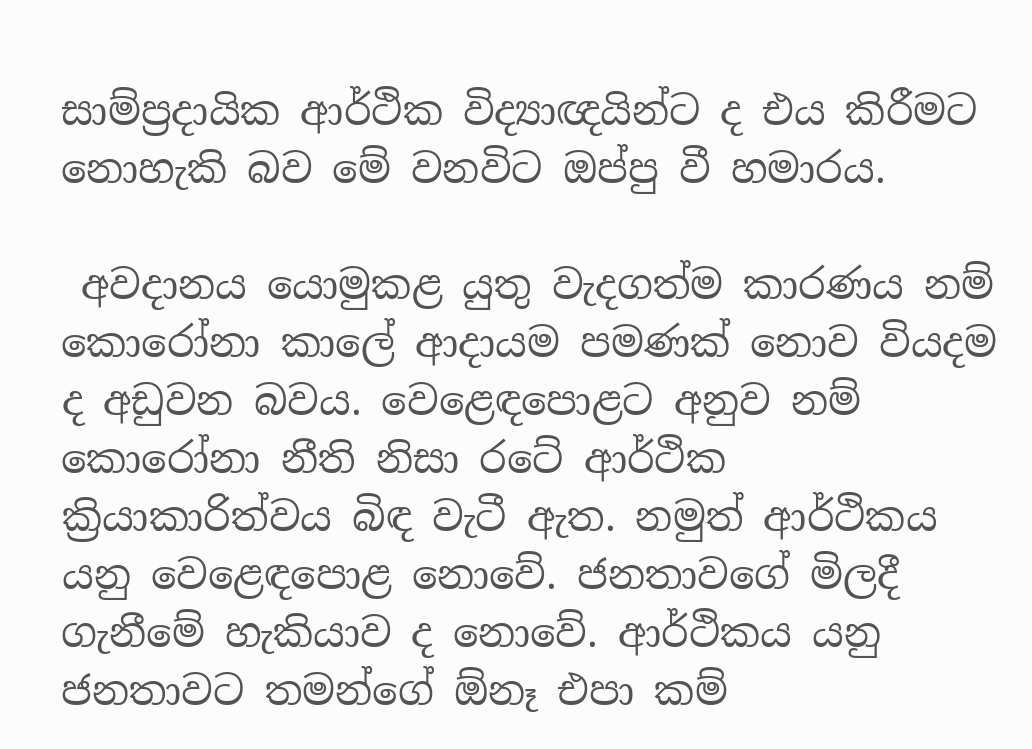සාම්ප්‍රදායික ආර්ථික විද්‍යාඥයින්ට ද එය කිරීමට නොහැකි බව මේ වනවිට ඔප්පු වී හමාරය.

 අවදානය යොමුකළ යුතු වැදගත්ම කාරණය නම් කොරෝනා කාලේ ආදායම පමණක් නොව වියදම ද අඩුවන බවය. වෙළෙඳපොළට අනුව නම් කොරෝනා නීති නිසා රටේ ආර්ථික ක්‍රියාකාරිත්වය බිඳ වැටී ඇත. නමුත් ආර්ථිකය යනු වෙළෙඳපොළ නොවේ. ජනතාවගේ මිලදී ගැනීමේ හැකියාව ද නොවේ. ආර්ථිකය යනු ජනතාවට තමන්ගේ ඕනෑ එපා කම්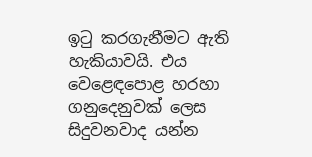ඉටු කරගැනීමට ඇති හැකියාවයි. එය වෙළෙඳපොළ හරහා ගනුදෙනුවක් ලෙස සිදුවනවාද යන්න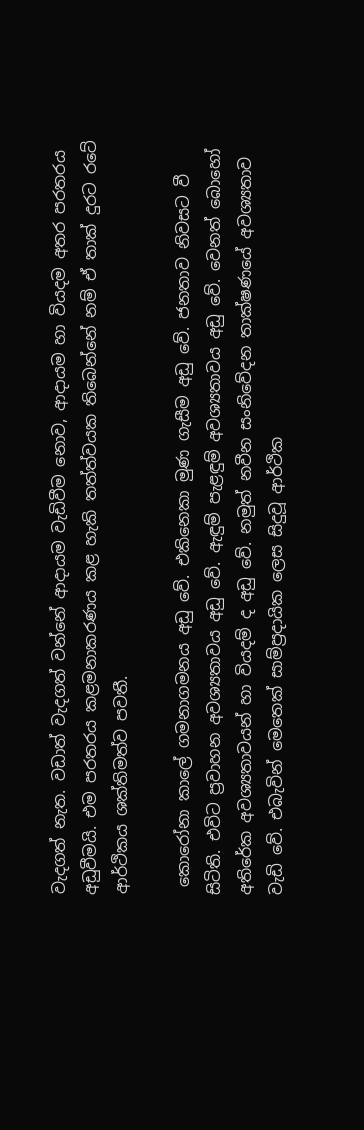වැදගත් නැත. වඩාත් වැදගත් වන්නේ ආදායම වැඩිවීම නොව, ආදායම හා වියදම අතර පරතරය අඩුවීමයි. එම පරතරය කළමනාකරණය කළ හැකි තත්ත්වයක තිබෙන්නේ නම් ඒ තාක් දුරට රටේ ආර්ථිකය ශක්තිමත්ව පවතී.

 කොරෝනා කාලේ ගමනාගමනය අඩු වේ. එකිනෙකා මුණ ගැසීම අඩු වේ. ජනතාව නිවසට වී සිටිති. එවිට ප්‍රවාහන අවශ්‍යතාවය අඩු වේ. ඇඳුම් පැළඳුම් අවශ්‍යතාවය අඩු වේ. වෙනත් බොහෝ අතිරේක අවශ්‍යතාවයන් හා වියදම් ද අඩු වේ. නමුත් නවීන සංනිවේදන තාක්ෂණයේ අවශ්‍යතාව වැඩි වේ. එබැවින් මෙතෙක් සාම්ප්‍රදායික ලෙස සිදුවූ ආර්ථික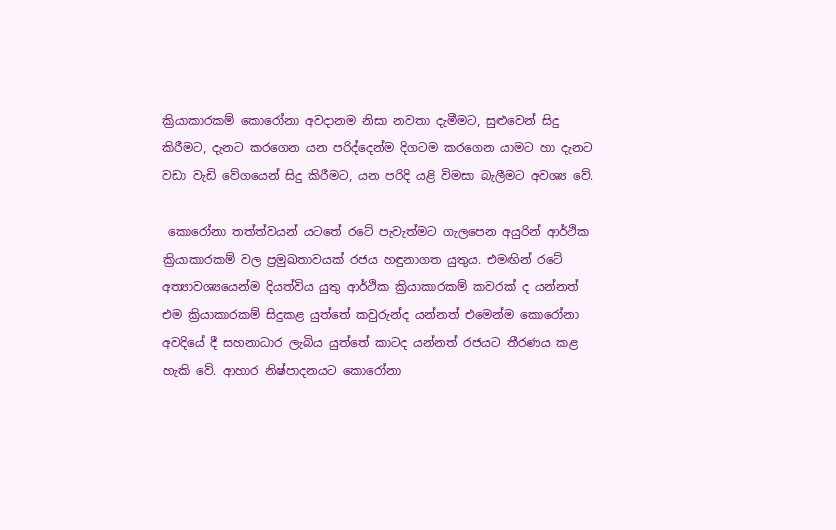ක්‍රියාකාරකම් කොරෝනා අවදානම නිසා නවතා දැමීමට, සුළුවෙන් සිදු කිරීමට, දැනට කරගෙන යන පරිද්දෙන්ම දිගටම කරගෙන යාමට හා දැනට වඩා වැඩි වේගයෙන් සිදු කිරීමට, යන පරිදි යළි විමසා බැලීමට අවශ්‍ය වේ.

 කොරෝනා තත්ත්වයන් යටතේ රටේ පැවැත්මට ගැලපෙන අයුරින් ආර්ථික ක්‍රියාකාරකම් වල ප්‍රමුඛතාවයක් රජය හඳුනාගත යුතුය. එමඟින් රටේ අත්‍යාවශ්‍යයෙන්ම දියත්විය යුතු ආර්ථික ක්‍රියාකාරකම් කවරක් ද යන්නත් එම ක්‍රියාකාරකම් සිදුකළ යුත්තේ කවුරුන්ද යන්නත් එමෙන්ම කොරෝනා අවදියේ දී සහනාධාර ලැබිය යුත්තේ කාටද යන්නත් රජයට තීරණය කළ හැකි වේ. ආහාර නිෂ්පාදනයට කොරෝනා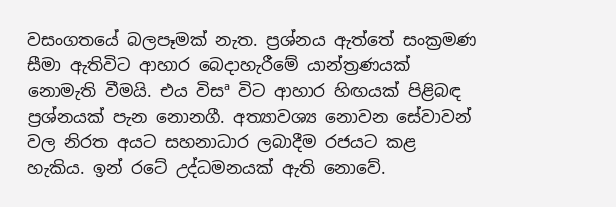වසංගතයේ බලපෑමක් නැත. ප්‍රශ්නය ඇත්තේ සංක්‍රමණ සීමා ඇතිවිට ආහාර බෙදාහැරීමේ යාන්ත්‍රණයක් නොමැති වීමයි. එය විසª විට ආහාර හිඟයක් පිළිබඳ ප්‍රශ්නයක් පැන නොනගී. අත්‍යාවශ්‍ය නොවන සේවාවන් වල නිරත අයට සහනාධාර ලබාදීම රජයට කළ හැකිය. ඉන් රටේ උද්ධමනයක් ඇති නොවේ.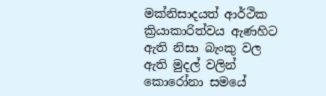මක්නිසාදයත් ආර්ථික ක්‍රියාකාරිත්වය ඇණහිට ඇති නිසා බැංකු වල ඇති මුදල් වලින් කොරෝනා සමයේ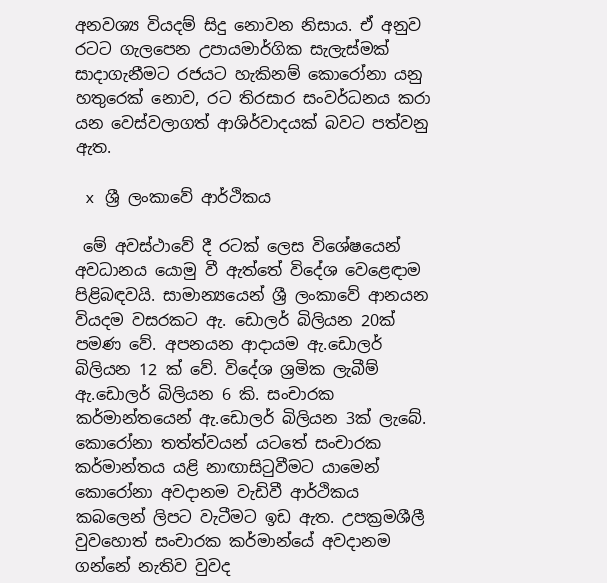අනවශ්‍ය වියදම් සිදු නොවන නිසාය. ඒ අනුව රටට ගැලපෙන උපායමාර්ගික සැලැස්මක් සාදාගැනීමට රජයට හැකිනම් කොරෝනා යනු හතුරෙක් නොව, රට තිරසාර සංවර්ධනය කරා යන වෙස්වලාගත් ආශිර්වාදයක් බවට පත්වනු ඇත.

 x ශ්‍රී ලංකාවේ ආර්ථිකය

 මේ අවස්ථාවේ දී රටක් ලෙස විශේෂයෙන් අවධානය යොමු වී ඇත්තේ විදේශ වෙළෙඳාම පිළිබඳවයි. සාමාන්‍යයෙන් ශ්‍රී ලංකාවේ ආනයන වියදම වසරකට ඇ. ඩොලර් බිලියන 20ක් පමණ වේ. අපනයන ආදායම ඇ.ඩොලර් බිලියන 12 ක් වේ. විදේශ ශ්‍රමික ලැබීම් ඇ.ඩොලර් බිලියන 6 කි. සංචාරක කර්මාන්තයෙන් ඇ.ඩොලර් බිලියන 3ක් ලැබේ. කොරෝනා තත්ත්වයන් යටතේ සංචාරක කර්මාන්තය යළි නාඟාසිටුවීමට යාමෙන් කොරෝනා අවදානම වැඩිවී ආර්ථිකය කබලෙන් ලිපට වැටීමට ඉඩ ඇත. උපක්‍රමශීලී වුවහොත් සංචාරක කර්මාන්යේ අවදානම ගන්නේ නැතිව වුවද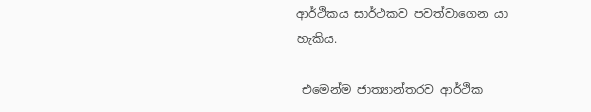ආර්ථිකය සාර්ථකව පවත්වාගෙන යා හැකිය.

 එමෙන්ම ජාත්‍යාන්තරව ආර්ථික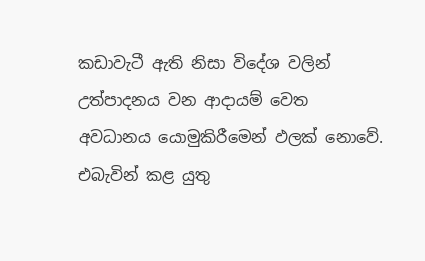කඩාවැටී ඇති නිසා විදේශ වලින් උත්පාදනය වන ආදායම් වෙත අවධානය යොමුකිරීමෙන් ඵලක් නොවේ. එබැවින් කළ යුතු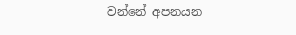වන්නේ අපනයන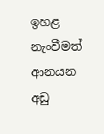ඉහළ නැංවීමත් ආනයන අඩු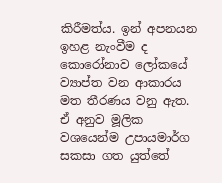කිරීමත්ය. ඉන් අපනයන ඉහළ නැංවීම ද කොරෝනාව ලෝකයේ ව්‍යාප්ත වන ආකාරය මත තීරණය වනු ඇත. ඒ අනුව මූලික වශයෙන්ම උපායමාර්ග සකසා ගත යුත්තේ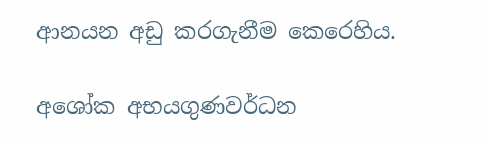ආනයන අඩු කරගැනීම කෙරෙහිය.

අශෝක අභයගුණවර්ධන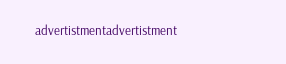advertistmentadvertistment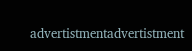advertistmentadvertistment